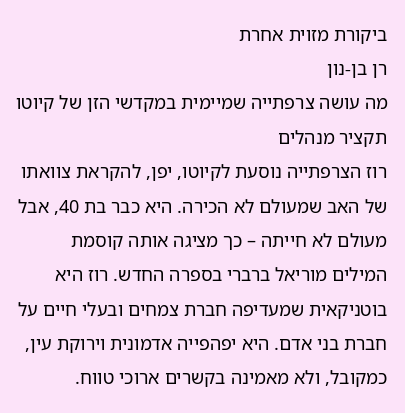ביקורת מזוית אחרת
רן בן-נון
מה עושה צרפתייה שמיימית במקדשי הזן של קיוטו
תקציר מנהלים
רוז הצרפתייה נוסעת לקיוטו, יפן, להקראת צוואתו של האב שמעולם לא הכירה. היא כבר בת 40, אבל מעולם לא חייתה – כך מציגה אותה קוסמת המילים מוריאל ברברי בספרה החדש. רוז היא בוטניקאית שמעדיפה חברת צמחים ובעלי חיים על חברת בני אדם. היא יפהפייה אדמונית וירוקת עין, כמקובל, ולא מאמינה בקשרים ארוכי טווח.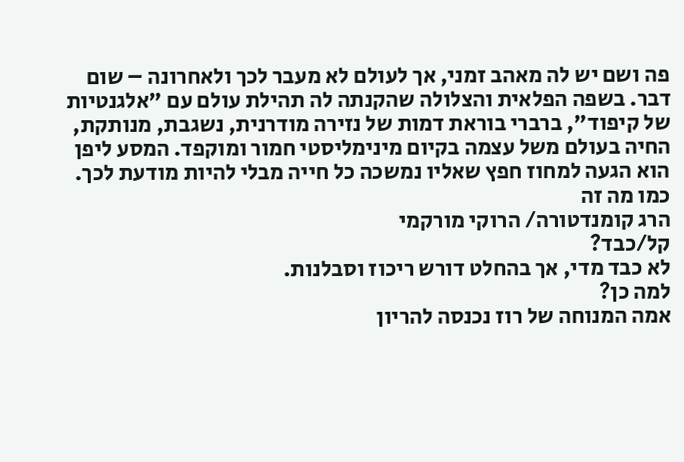פה ושם יש לה מאהב זמני, אך לעולם לא מעבר לכך ולאחרונה – שום דבר. בשפה הפלאית והצלולה שהקנתה לה תהילת עולם עם "אלגנטיות של קיפוד", ברברי בוראת דמות של נזירה מודרנית, נשגבת, מנותקת, החיה בעולם משל עצמה בקיום מינימליסטי חמור ומוקפד. המסע ליפן הוא הגעה למחוז חפץ שאליו נמשכה כל חייה מבלי להיות מודעת לכך.
כמו מה זה
הרג קומנדטורה/ הרוקי מורקמי
קל/כבד?
לא כבד מדי, אך בהחלט דורש ריכוז וסבלנות.
למה כן?
אמה המנוחה של רוז נכנסה להריון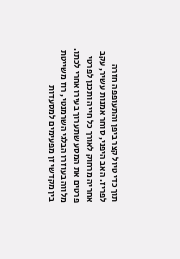תוך כדי טיול קצר ביפן והתעופפה חזרה לפריז. האב היפני, סוחר אמנות עשיר, עקב אחריה מרחוק לאורך כל חייה ותכנן לפרטי פרטים את המסע שתערוך בעירו אחרי לכתו. מלווה בעוזרו הבלגי השרמנטי, רוז משייטת בין מקדשי זן מפעימים למסעדות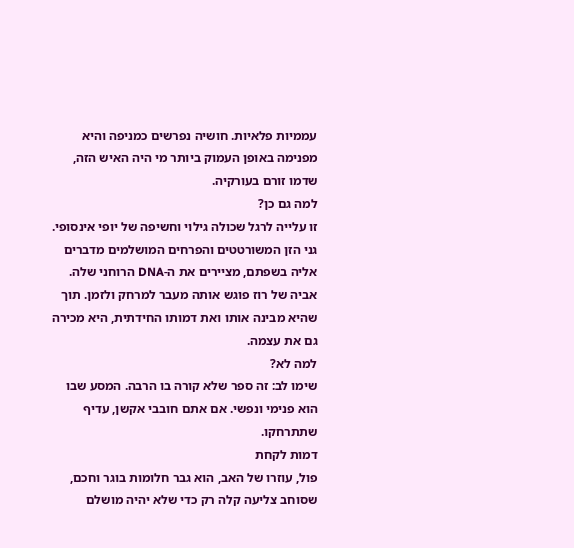עממיות פלאיות. חושיה נפרשים כמניפה והיא מפנימה באופן העמוק ביותר מי היה האיש הזה, שדמו זורם בעורקיה.
למה גם כן?
זו עלייה לרגל שכולה גילוי וחשיפה של יופי אינסופי. גני הזן המשורטטים והפרחים המושלמים מדברים אליה בשפתם, מציירים את ה-DNA הרוחני שלה. אביה של רוז פוגש אותה מעבר למרחק ולזמן. תוך שהיא מבינה אותו ואת דמותו החידתית, היא מכירה גם את עצמה.
למה לא?
שימו לב: זה ספר שלא קורה בו הרבה. המסע שבו הוא פנימי ונפשי. אם אתם חובבי אקשן, עדיף שתתרחקו.
דמות לקחת
פול, עוזרו של האב, הוא גבר חלומות בוגר וחכם, שסוחב צליעה קלה רק כדי שלא יהיה מושלם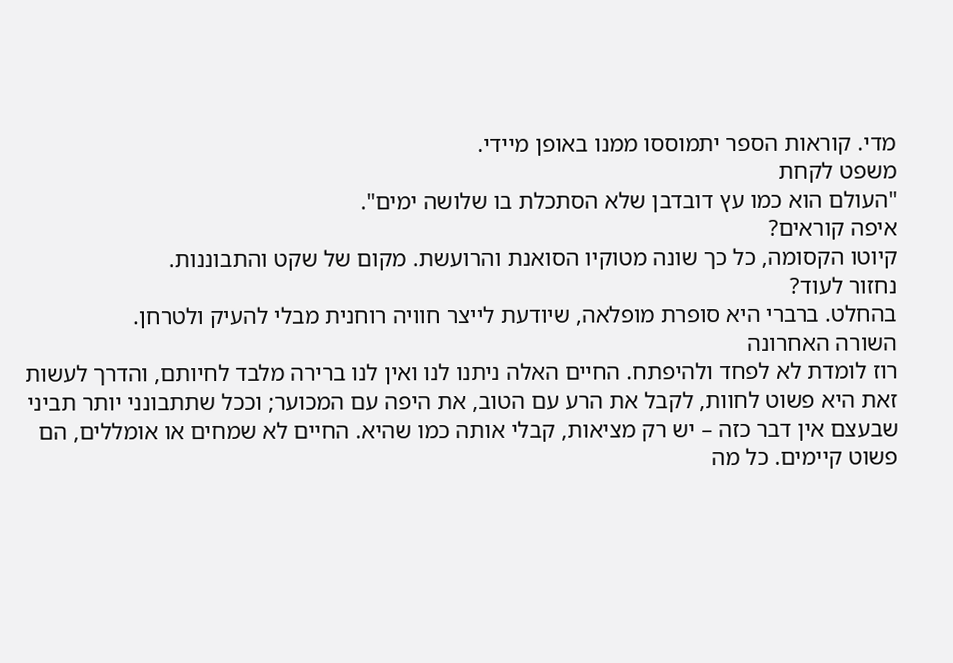מדי. קוראות הספר יתמוססו ממנו באופן מיידי.
משפט לקחת
"העולם הוא כמו עץ דובדבן שלא הסתכלת בו שלושה ימים".
איפה קוראים?
קיוטו הקסומה, כל כך שונה מטוקיו הסואנת והרועשת. מקום של שקט והתבוננות.
נחזור לעוד?
בהחלט. ברברי היא סופרת מופלאה, שיודעת לייצר חוויה רוחנית מבלי להעיק ולטרחן.
השורה האחרונה
רוז לומדת לא לפחד ולהיפתח. החיים האלה ניתנו לנו ואין לנו ברירה מלבד לחיותם, והדרך לעשות זאת היא פשוט לחוות, לקבל את הרע עם הטוב, את היפה עם המכוער; וככל שתתבונני יותר תביני שבעצם אין דבר כזה – יש רק מציאות, קבלי אותה כמו שהיא. החיים לא שמחים או אומללים, הם פשוט קיימים. כל מה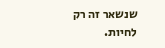שנשאר זה רק לחיות.